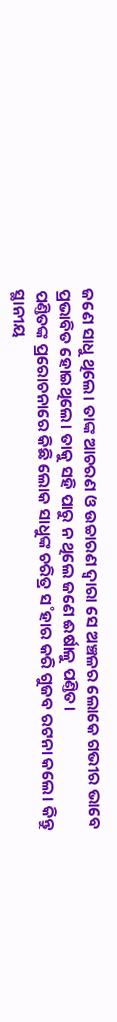ଜଣେ ସାଧୁ ଥିଲେ। ତାଙ୍କ ଆଚରଣ ଓ ଉଚ୍ଚାରଣ ଦ୍ବାରା ସେ ଅଞ୍ଚଳର ଲୋକେ ଗଭୀର ଭାବେ ପ୍ରଭାବିତ ହୋଇଥିଲେ। ତାକୁ ସହି ପାରୁ ନ ଥିଲେ ଜଣେ ଈର୍ଷାଳୁ ପଣ୍ତିତ।
ପଣ୍ତିତଙ୍କ ପ୍ରରୋଚନାରେ କିଛି ଲୋକ ସାଧୁଙ୍କ ଚରିତ୍ର ସ˚ହାର କରି ଗୁଜବ ରଟନା କଲେ। କିନ୍ତୁ ସ୍ଥାନୀୟ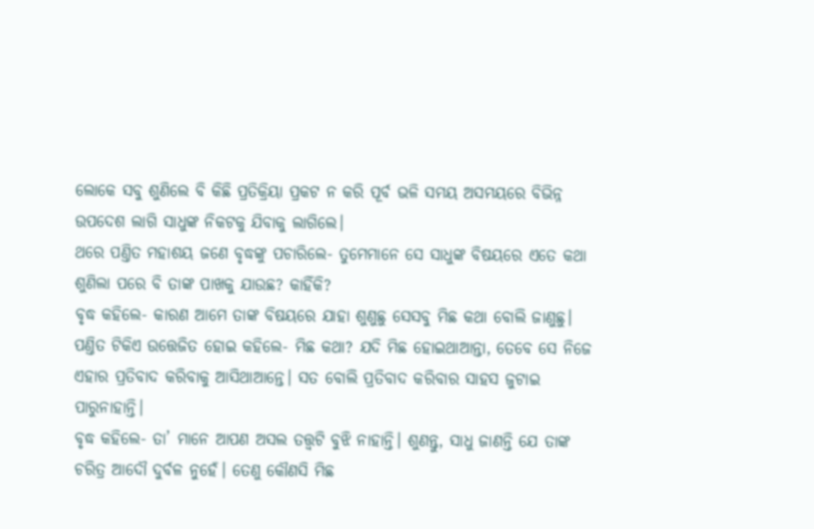ଲୋକେ ସବୁ ଶୁଣିଲେ ବି କିଛି ପ୍ରତିକ୍ରିୟା ପ୍ରକଟ ନ କରି ପୂର୍ବ ଭଳି ସମୟ ଅସମୟରେ ବିଭିନ୍ନ ଉପଦେଶ ଲାଗି ସାଧୁଙ୍କ ନିକଟକୁ ଯିବାକୁ ଲାଗିଲେ।
ଥରେ ପଣ୍ତିତ ମହାଶୟ ଜଣେ ବୃଦ୍ଧଙ୍କୁ ପଚାରିଲେ- ତୁମେମାନେ ସେ ସାଧୁଙ୍କ ବିଷୟରେ ଏତେ କଥା ଶୁଣିଲା ପରେ ବି ତାଙ୍କ ପାଖକୁ ଯାଉଛ? କାହିଁକି?
ବୃଦ୍ଧ କହିଲେ- କାରଣ ଆମେ ତାଙ୍କ ବିଷୟରେ ଯାହା ଶୁଣୁଛୁ ସେସବୁ ମିଛ କଥା ବୋଲି ଜାଣୁଛୁ।
ପଣ୍ତିତ ଟିକିଏ ଉତ୍ତେଜିତ ହୋଇ କହିଲେ- ମିଛ କଥା? ଯଦି ମିଛ ହୋଇଥାଆନ୍ତା, ତେବେ ସେ ନିଜେ ଏହାର ପ୍ରତିବାଦ କରିବାକୁ ଆସିଥାଆନ୍ତେ। ସତ ବୋଲି ପ୍ରତିବାଦ କରିବାର ସାହସ ଜୁଟାଇ ପାରୁନାହାନ୍ତି।
ବୃଦ୍ଧ କହିଲେ- ତା’ ମାନେ ଆପଣ ଅସଲ ତତ୍ତ୍ବଟି ବୁଝି ନାହାନ୍ତି। ଶୁଣନ୍ତୁ, ସାଧୁ ଜାଣନ୍ତି ଯେ ତାଙ୍କ ଚରିତ୍ର ଆଦୌ ଦୁର୍ବଳ ନୁହେଁ। ତେଣୁ କୌଣସି ମିଛ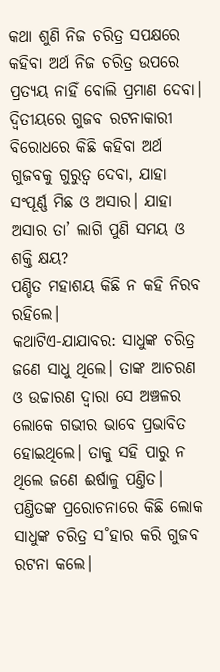କଥା ଶୁଣି ନିଜ ଚରିତ୍ର ସପକ୍ଷରେ କହିବା ଅର୍ଥ ନିଜ ଚରିତ୍ର ଉପରେ ପ୍ରତ୍ୟୟ ନାହିଁ ବୋଲି ପ୍ରମାଣ ଦେବା। ଦ୍ବିତୀୟରେ ଗୁଜବ ରଟନାକାରୀ ବିରୋଧରେ କିଛି କହିବା ଅର୍ଥ ଗୁଜବକୁ ଗୁରୁତ୍ବ ଦେବା, ଯାହା ସଂପୂର୍ଣ୍ଣ ମିଛ ଓ ଅସାର। ଯାହା ଅସାର ତା’ ଲାଗି ପୁଣି ସମୟ ଓ ଶକ୍ତି କ୍ଷୟ?
ପଣ୍ଡିତ ମହାଶୟ କିଛି ନ କହି ନିରବ ରହିଲେ।
କଥାଟିଏ-ଯାଯାବର: ସାଧୁଙ୍କ ଚରିତ୍ର
ଜଣେ ସାଧୁ ଥିଲେ। ତାଙ୍କ ଆଚରଣ ଓ ଉଚ୍ଚାରଣ ଦ୍ବାରା ସେ ଅଞ୍ଚଳର ଲୋକେ ଗଭୀର ଭାବେ ପ୍ରଭାବିତ ହୋଇଥିଲେ। ତାକୁ ସହି ପାରୁ ନ ଥିଲେ ଜଣେ ଈର୍ଷାଳୁ ପଣ୍ତିତ। ପଣ୍ତିତଙ୍କ ପ୍ରରୋଚନାରେ କିଛି ଲୋକ ସାଧୁଙ୍କ ଚରିତ୍ର ସ˚ହାର କରି ଗୁଜବ ରଟନା କଲେ।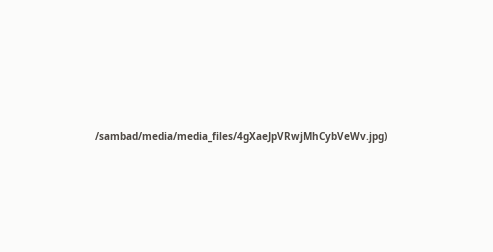/sambad/media/media_files/4gXaeJpVRwjMhCybVeWv.jpg)